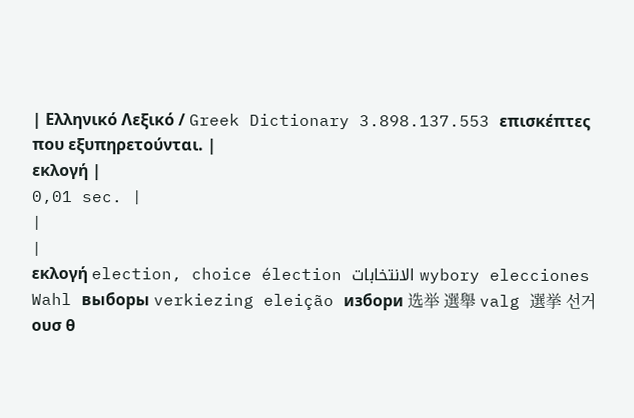| Ελληνικό Λεξικό / Greek Dictionary 3.898.137.553 επισκέπτες που εξυπηρετούνται. |
εκλογή |
0,01 sec. |
|
|
εκλογή election, choice élection الانتخابات wybory elecciones Wahl выборы verkiezing eleição избори 选举 選舉 valg 選挙 선거
ουσ θ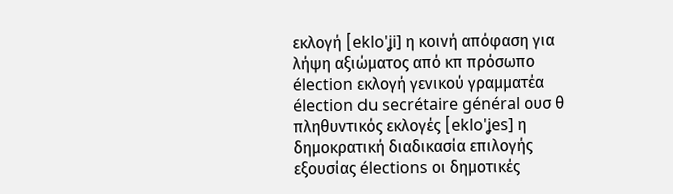εκλογή [eklo'ʝi] η κοινή απόφαση για λήψη αξιώματος από κπ πρόσωπο élection εκλογή γενικού γραμματέα élection du secrétaire général ουσ θ πληθυντικός εκλογές [eklo'ʝes] η δημοκρατική διαδικασία επιλογής εξουσίας élections οι δημοτικές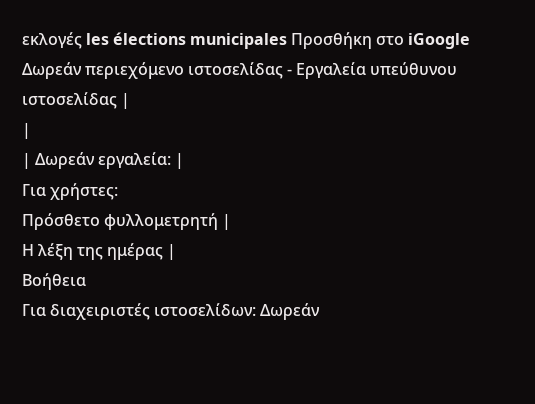εκλογές les élections municipales Προσθήκη στο iGoogle Δωρεάν περιεχόμενο ιστοσελίδας - Εργαλεία υπεύθυνου ιστοσελίδας |
|
| Δωρεάν εργαλεία: |
Για χρήστες:
Πρόσθετο φυλλομετρητή |
Η λέξη της ημέρας |
Βοήθεια
Για διαχειριστές ιστοσελίδων: Δωρεάν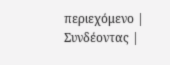περιεχόμενο | Συνδέοντας |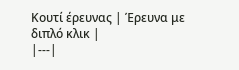Κουτί έρευνας | Έρευνα με διπλό κλικ |
|---|